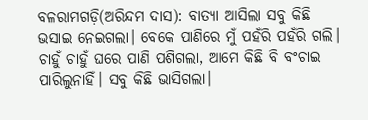ବଳରାମଗଡ଼ି(ଅରିନ୍ଦମ ଦାସ): ବାତ୍ୟା ଆସିଲା ସବୁ କିଛି ଭସାଇ ନେଇଗଲା। ବେକେ ପାଣିରେ ମୁଁ ପହଁରି ପହଁରି ଗଲି। ଚାହୁଁ ଚାହୁଁ ଘରେ ପାଣି ପଶିଗଲା, ଆମେ କିଛି ବି ବଂଚାଇ ପାରିଲୁନାହିଁ। ସବୁ କିଛି ଭାସିଗଲା।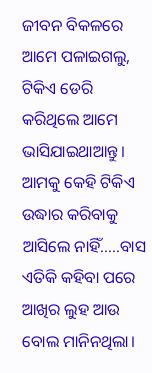ଜୀବନ ବିକଳରେ ଆମେ ପଳାଇଗଲୁ, ଟିକିଏ ଡେରି କରିଥିଲେ ଆମେ ଭାସିଯାଇଥାଆନ୍ତୁ। ଆମକୁ କେହି ଟିକିଏ ଉଦ୍ଧାର କରିବାକୁ ଆସିଲେ ନାହିଁ…..ବାସ ଏତିକି କହିବା ପରେ ଆଖିର ଲୁହ ଆଉ ବୋଲ ମାନିନଥିଲା।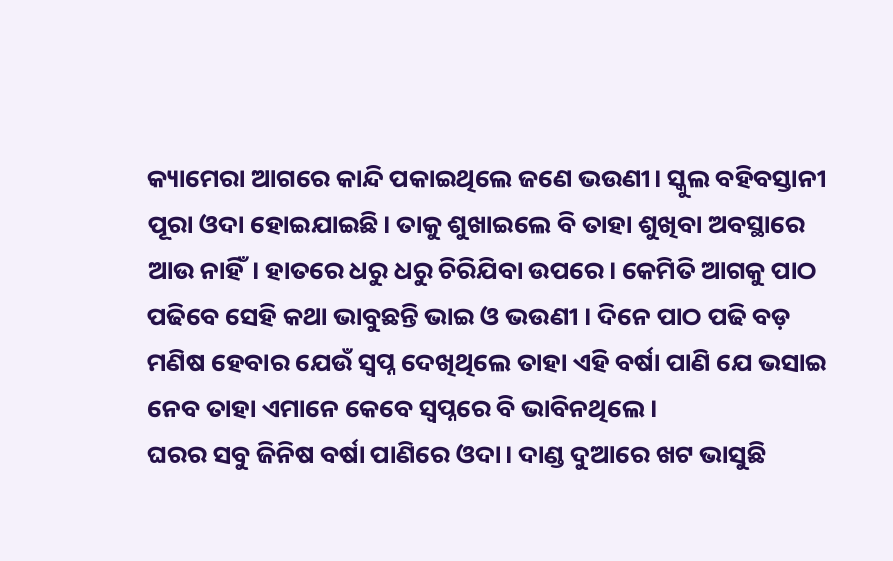କ୍ୟାମେରା ଆଗରେ କାନ୍ଦି ପକାଇଥିଲେ ଜଣେ ଭଉଣୀ। ସ୍କୁଲ ବହିବସ୍ତାନୀ ପୂରା ଓଦା ହୋଇଯାଇଛି। ତାକୁ ଶୁଖାଇଲେ ବି ତାହା ଶୁଖିବା ଅବସ୍ଥାରେ ଆଉ ନାହିଁ। ହାତରେ ଧରୁ ଧରୁ ଚିରିଯିବା ଉପରେ। କେମିତି ଆଗକୁ ପାଠ ପଢିବେ ସେହି କଥା ଭାବୁଛନ୍ତି ଭାଇ ଓ ଭଉଣୀ । ଦିନେ ପାଠ ପଢି ବଡ଼ ମଣିଷ ହେବାର ଯେଉଁ ସ୍ୱପ୍ନ ଦେଖିଥିଲେ ତାହା ଏହି ବର୍ଷା ପାଣି ଯେ ଭସାଇ ନେବ ତାହା ଏମାନେ କେବେ ସ୍ୱପ୍ନରେ ବି ଭାବିନଥିଲେ।
ଘରର ସବୁ ଜିନିଷ ବର୍ଷା ପାଣିରେ ଓଦା। ଦାଣ୍ଡ ଦୁଆରେ ଖଟ ଭାସୁଛି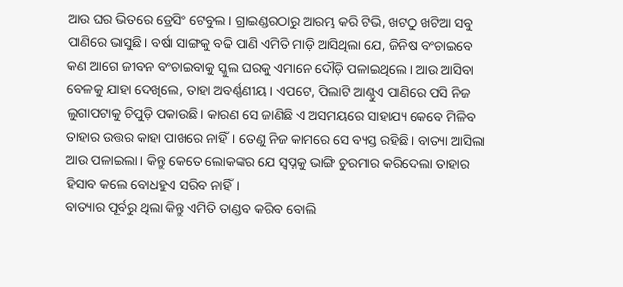ଆଉ ଘର ଭିତରେ ଡ୍ରେସିଂ ଟେବୁଲ। ଗ୍ରାଇଣ୍ଡରଠାରୁ ଆରମ୍ଭ କରି ଟିଭି, ଖଟଠୁ ଖଟିଆ ସବୁ ପାଣିରେ ଭାସୁଛି। ବର୍ଷା ସାଙ୍ଗକୁ ବଢି ପାଣି ଏମିତି ମାଡ଼ି ଆସିଥିଲା ଯେ, ଜିନିଷ ବଂଚାଇବେ କଣ ଆଗେ ଜୀବନ ବଂଚାଇବାକୁ ସ୍କୁଲ ଘରକୁ ଏମାନେ ଦୌଡ଼ି ପଳାଇଥିଲେ। ଆଉ ଆସିବା ବେଳକୁ ଯାହା ଦେଖିଲେ, ତାହା ଅବର୍ଣ୍ଣଣୀୟ। ଏପଟେ, ପିଲାଟି ଆଣ୍ଠୁଏ ପାଣିରେ ପସି ନିଜ ଲୁଗାପଟାକୁ ଚିପୁଡ଼ି ପକାଉଛି। କାରଣ ସେ ଜାଣିଛି ଏ ଅସମୟରେ ସାହାଯ୍ୟ କେବେ ମିଳିବ ତାହାର ଉତ୍ତର କାହା ପାଖରେ ନାହିଁ। ତେଣୁ ନିଜ କାମରେ ସେ ବ୍ୟସ୍ତ ରହିଛି। ବାତ୍ୟା ଆସିଲା ଆଉ ପଳାଇଲା। କିନ୍ତୁ କେତେ ଲୋକଙ୍କର ଯେ ସ୍ୱପ୍ନକୁ ଭାଙ୍ଗି ଚୁରମାର କରିଦେଲା ତାହାର ହିସାବ କଲେ ବୋଧହୁଏ ସରିବ ନାହିଁ।
ବାତ୍ୟାର ପୂର୍ବରୁ ଥିଲା କିନ୍ତୁ ଏମିତି ତାଣ୍ଡବ କରିବ ବୋଲି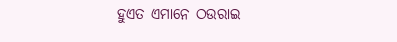ହୁଏତ ଏମାନେ ଠଉରାଇ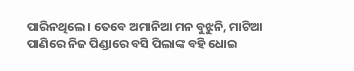ପାରିନଥିଲେ। ତେବେ ଅମାନିଆ ମନ ବୁଝୁନି, ମାଟିଆ ପାଣିରେ ନିଜ ପିଣ୍ଡାରେ ବସି ପିଲାଙ୍କ ବହି ଧୋଇ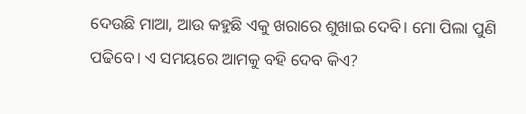ଦେଉଛି ମାଆ, ଆଉ କହୁଛି ଏକୁ ଖରାରେ ଶୁଖାଇ ଦେବି। ମୋ ପିଲା ପୁଣି ପଢିବେ। ଏ ସମୟରେ ଆମକୁ ବହି ଦେବ କିଏ?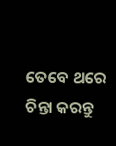ତେବେ ଥରେ ଚିନ୍ତା କରନ୍ତୁ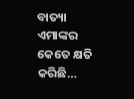ବାତ୍ୟା ଏମାଙ୍କର କେତେ କ୍ଷତି କରିଛି…